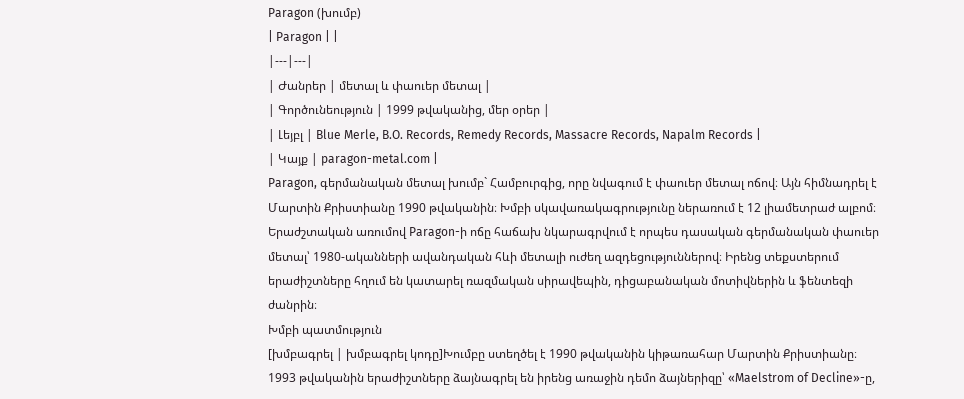Paragon (խումբ)
| Paragon | |
|---|---|
| Ժանրեր | մետալ և փաուեր մետալ |
| Գործունեություն | 1999 թվականից, մեր օրեր |
| Լեյբլ | Blue Merle, B.O. Records, Remedy Records, Massacre Records, Napalm Records |
| Կայք | paragon-metal.com |
Paragon, գերմանական մետալ խումբ` Համբուրգից, որը նվագում է փաուեր մետալ ոճով։ Այն հիմնադրել է Մարտին Քրիստիանը 1990 թվականին։ Խմբի սկավառակագրությունը ներառում է 12 լիամետրաժ ալբոմ։
Երաժշտական առումով Paragon-ի ոճը հաճախ նկարագրվում է որպես դասական գերմանական փաուեր մետալ՝ 1980-ականների ավանդական հևի մետալի ուժեղ ազդեցություններով։ Իրենց տեքստերում երաժիշտները հղում են կատարել ռազմական սիրավեպին, դիցաբանական մոտիվներին և ֆենտեզի ժանրին։
Խմբի պատմություն
[խմբագրել | խմբագրել կոդը]Խումբը ստեղծել է 1990 թվականին կիթառահար Մարտին Քրիստիանը։ 1993 թվականին երաժիշտները ձայնագրել են իրենց առաջին դեմո ձայներիզը՝ «Maelstrom of Decline»-ը,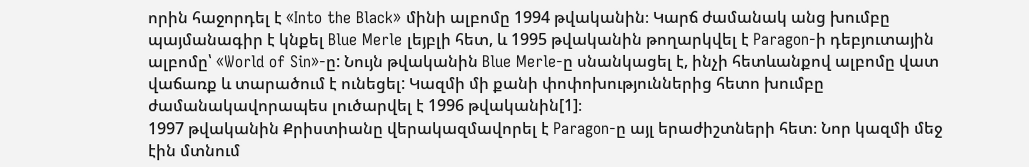որին հաջորդել է «Into the Black» մինի ալբոմը 1994 թվականին։ Կարճ ժամանակ անց խումբը պայմանագիր է կնքել Blue Merle լեյբլի հետ, և 1995 թվականին թողարկվել է Paragon-ի դեբյուտային ալբոմը՝ «World of Sin»-ը: Նույն թվականին Blue Merle-ը սնանկացել է, ինչի հետևանքով ալբոմը վատ վաճառք և տարածում է ունեցել: Կազմի մի քանի փոփոխություններից հետո խումբը ժամանակավորապես լուծարվել է 1996 թվականին[1]։
1997 թվականին Քրիստիանը վերակազմավորել է Paragon-ը այլ երաժիշտների հետ։ Նոր կազմի մեջ էին մտնում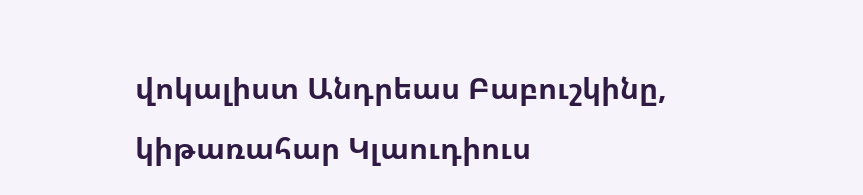վոկալիստ Անդրեաս Բաբուշկինը, կիթառահար Կլաուդիուս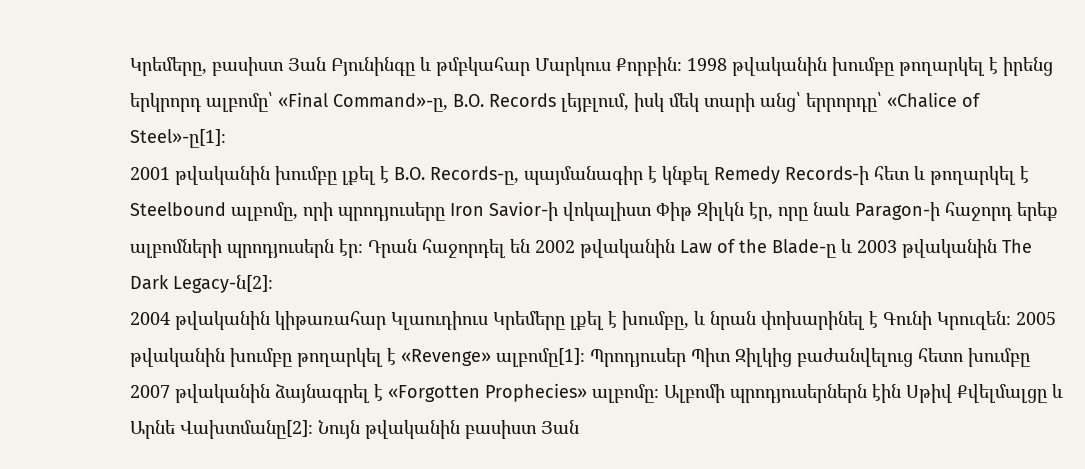Կրեմերը, բասիստ Յան Բյունինգը և թմբկահար Մարկուս Քորբին։ 1998 թվականին խումբը թողարկել է իրենց երկրորդ ալբոմը՝ «Final Command»-ը, B.O. Records լեյբլում, իսկ մեկ տարի անց՝ երրորդը՝ «Chalice of Steel»-ը[1]։
2001 թվականին խումբը լքել է B.O. Records-ը, պայմանագիր է կնքել Remedy Records-ի հետ և թողարկել է Steelbound ալբոմը, որի պրոդյուսերը Iron Savior-ի վոկալիստ Փիթ Զիլկն էր, որը նաև Paragon-ի հաջորդ երեք ալբոմների պրոդյուսերն էր։ Դրան հաջորդել են 2002 թվականին Law of the Blade-ը և 2003 թվականին The Dark Legacy-ն[2]։
2004 թվականին կիթառահար Կլաուդիուս Կրեմերը լքել է խումբը, և նրան փոխարինել է Գունի Կրուզեն։ 2005 թվականին խումբը թողարկել է «Revenge» ալբոմը[1]։ Պրոդյուսեր Պիտ Զիլկից բաժանվելուց հետո խումբը 2007 թվականին ձայնագրել է «Forgotten Prophecies» ալբոմը։ Ալբոմի պրոդյուսերներն էին Սթիվ Քվելմալցը և Արնե Վախտմանը[2]։ Նույն թվականին բասիստ Յան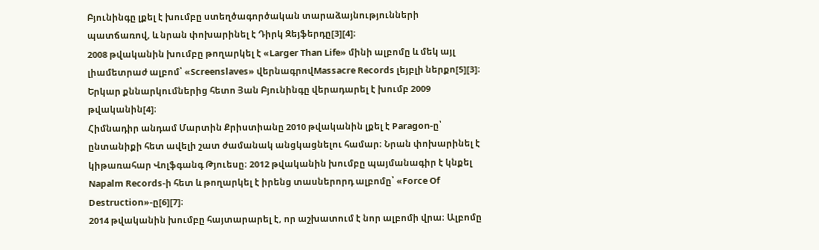Բյունինգը լքել է խումբը ստեղծագործական տարաձայնությունների պատճառով, և նրան փոխարինել է Դիրկ Զեյֆերդը[3][4]։
2008 թվականին խումբը թողարկել է «Larger Than Life» մինի ալբոմը և մեկ այլ լիամետրաժ ալբոմ՝ «Screenslaves» վերնագրովMassacre Records լեյբլի ներքո[5][3]։ Երկար քննարկումներից հետո Յան Բյունինգը վերադարել է խումբ 2009 թվականին[4]։
Հիմնադիր անդամ Մարտին Քրիստիանը 2010 թվականին լքել է Paragon-ը՝ ընտանիքի հետ ավելի շատ ժամանակ անցկացնելու համար։ Նրան փոխարինել է կիթառահար Վոլֆգանգ Թյուեսը։ 2012 թվականին խումբը պայմանագիր է կնքել Napalm Records-ի հետ և թողարկել է իրենց տասներորդ ալբոմը՝ «Force Of Destruction»-ը[6][7]։
2014 թվականին խումբը հայտարարել է, որ աշխատում է նոր ալբոմի վրա։ Ալբոմը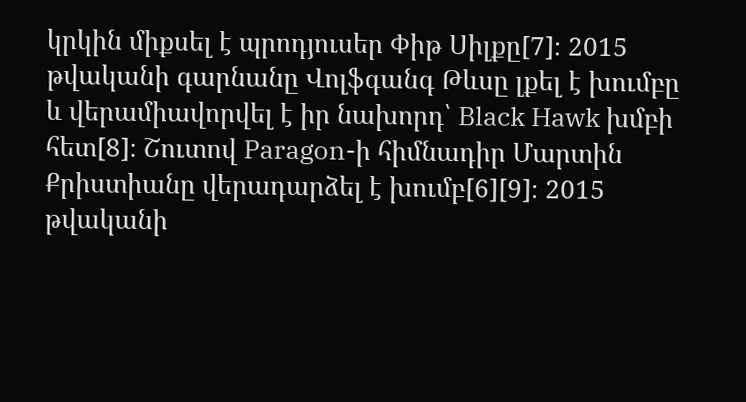կրկին միքսել է պրոդյուսեր Փիթ Սիլքը[7]։ 2015 թվականի գարնանը Վոլֆգանգ Թևսը լքել է խումբը և վերամիավորվել է իր նախորդ՝ Black Hawk խմբի հետ[8]։ Շուտով Paragon-ի հիմնադիր Մարտին Քրիստիանը վերադարձել է խումբ[6][9]։ 2015 թվականի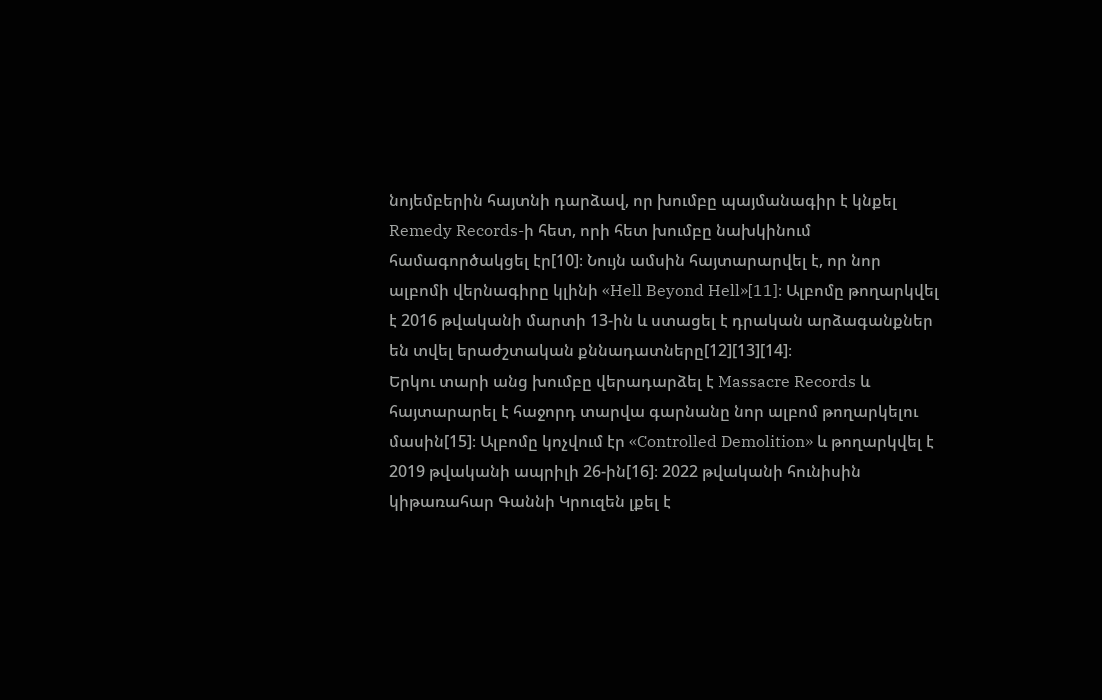նոյեմբերին հայտնի դարձավ, որ խումբը պայմանագիր է կնքել Remedy Records-ի հետ, որի հետ խումբը նախկինում համագործակցել էր[10]։ Նույն ամսին հայտարարվել է, որ նոր ալբոմի վերնագիրը կլինի «Hell Beyond Hell»[11]։ Ալբոմը թողարկվել է 2016 թվականի մարտի 13-ին և ստացել է դրական արձագանքներ են տվել երաժշտական քննադատները[12][13][14]։
Երկու տարի անց խումբը վերադարձել է Massacre Records և հայտարարել է հաջորդ տարվա գարնանը նոր ալբոմ թողարկելու մասին[15]։ Ալբոմը կոչվում էր «Controlled Demolition» և թողարկվել է 2019 թվականի ապրիլի 26-ին[16]։ 2022 թվականի հունիսին կիթառահար Գաննի Կրուզեն լքել է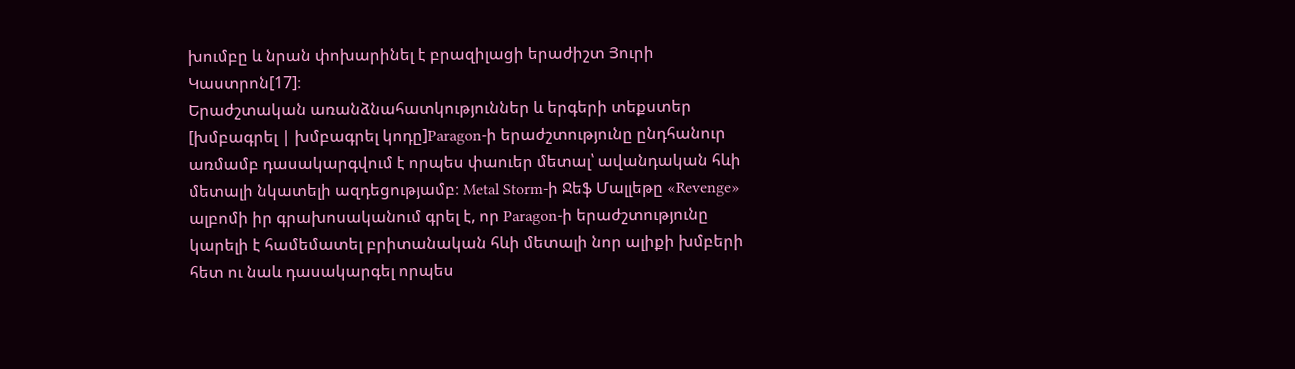խումբը և նրան փոխարինել է բրազիլացի երաժիշտ Յուրի Կաստրոն[17]։
Երաժշտական առանձնահատկություններ և երգերի տեքստեր
[խմբագրել | խմբագրել կոդը]Paragon-ի երաժշտությունը ընդհանուր առմամբ դասակարգվում է որպես փաուեր մետալ՝ ավանդական հևի մետալի նկատելի ազդեցությամբ։ Metal Storm-ի Ջեֆ Մալլեթը «Revenge» ալբոմի իր գրախոսականում գրել է, որ Paragon-ի երաժշտությունը կարելի է համեմատել բրիտանական հևի մետալի նոր ալիքի խմբերի հետ ու նաև դասակարգել որպես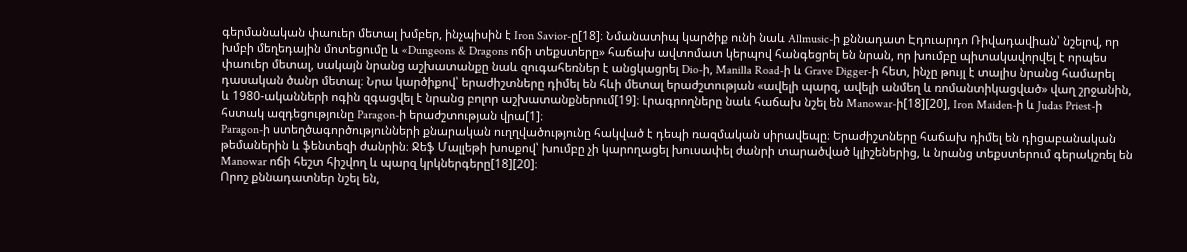գերմանական փաուեր մետալ խմբեր, ինչպիսին է Iron Savior-ը[18]։ Նմանատիպ կարծիք ունի նաև Allmusic-ի քննադատ Էդուարդո Ռիվադավիան՝ նշելով, որ խմբի մեղեդային մոտեցումը և «Dungeons & Dragons ոճի տեքստերը» հաճախ ավտոմատ կերպով հանգեցրել են նրան, որ խումբը պիտակավորվել է որպես փաուեր մետալ, սակայն նրանց աշխատանքը նաև զուգահեռներ է անցկացրել Dio-ի, Manilla Road-ի և Grave Digger-ի հետ, ինչը թույլ է տալիս նրանց համարել դասական ծանր մետալ։ Նրա կարծիքով՝ երաժիշտները դիմել են հևի մետալ երաժշտության «ավելի պարզ, ավելի անմեղ և ռոմանտիկացված» վաղ շրջանին, և 1980-ականների ոգին զգացվել է նրանց բոլոր աշխատանքներում[19]։ Լրագրողները նաև հաճախ նշել են Manowar-ի[18][20], Iron Maiden-ի և Judas Priest-ի հստակ ազդեցությունը Paragon-ի երաժշտության վրա[1]։
Paragon-ի ստեղծագործությունների քնարական ուղղվածությունը հակված է դեպի ռազմական սիրավեպը։ Երաժիշտները հաճախ դիմել են դիցաբանական թեմաներին և ֆենտեզի ժանրին։ Ջեֆ Մալլեթի խոսքով՝ խումբը չի կարողացել խուսափել ժանրի տարածված կլիշեներից, և նրանց տեքստերում գերակշռել են Manowar ոճի հեշտ հիշվող և պարզ կրկներգերը[18][20]։
Որոշ քննադատներ նշել են,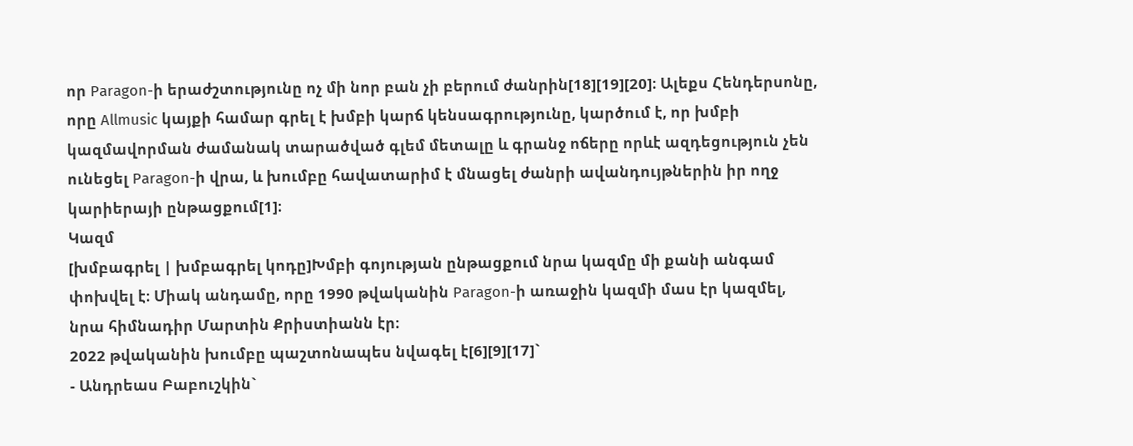որ Paragon-ի երաժշտությունը ոչ մի նոր բան չի բերում ժանրին[18][19][20]։ Ալեքս Հենդերսոնը, որը Allmusic կայքի համար գրել է խմբի կարճ կենսագրությունը, կարծում է, որ խմբի կազմավորման ժամանակ տարածված գլեմ մետալը և գրանջ ոճերը որևէ ազդեցություն չեն ունեցել Paragon-ի վրա, և խումբը հավատարիմ է մնացել ժանրի ավանդույթներին իր ողջ կարիերայի ընթացքում[1]։
Կազմ
[խմբագրել | խմբագրել կոդը]Խմբի գոյության ընթացքում նրա կազմը մի քանի անգամ փոխվել է։ Միակ անդամը, որը 1990 թվականին Paragon-ի առաջին կազմի մաս էր կազմել, նրա հիմնադիր Մարտին Քրիստիանն էր։
2022 թվականին խումբը պաշտոնապես նվագել է[6][9][17]`
- Անդրեաս Բաբուշկին`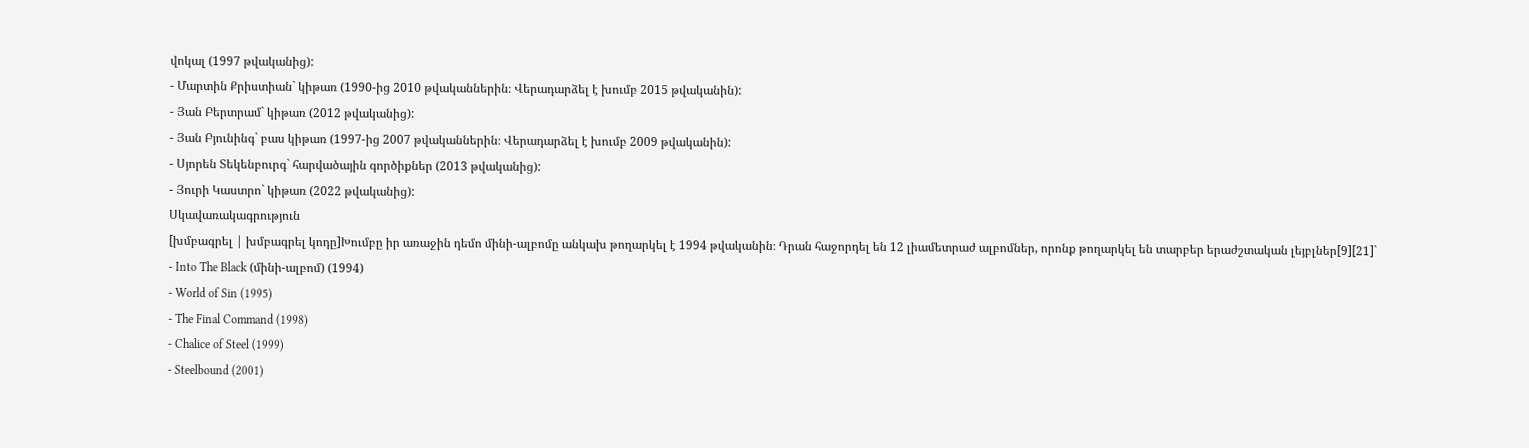վոկալ (1997 թվականից):
- Մարտին Քրիստիան` կիթառ (1990-ից 2010 թվականներին։ Վերադարձել է խումբ 2015 թվականին):
- Յան Բերտրամ` կիթառ (2012 թվականից):
- Յան Բյունինգ` բաս կիթառ (1997-ից 2007 թվականներին։ Վերադարձել է խումբ 2009 թվականին):
- Սյորեն Տեկենբուրգ` հարվածային գործիքներ (2013 թվականից):
- Յուրի Կաստրո` կիթառ (2022 թվականից):
Սկավառակագրություն
[խմբագրել | խմբագրել կոդը]Խումբը իր առաջին դեմո մինի-ալբոմը անկախ թողարկել է 1994 թվականին։ Դրան հաջորդել են 12 լիամետրաժ ալբոմներ, որոնք թողարկել են տարբեր երաժշտական լեյբլներ[9][21]`
- Into The Black (մինի-ալբոմ) (1994)
- World of Sin (1995)
- The Final Command (1998)
- Chalice of Steel (1999)
- Steelbound (2001)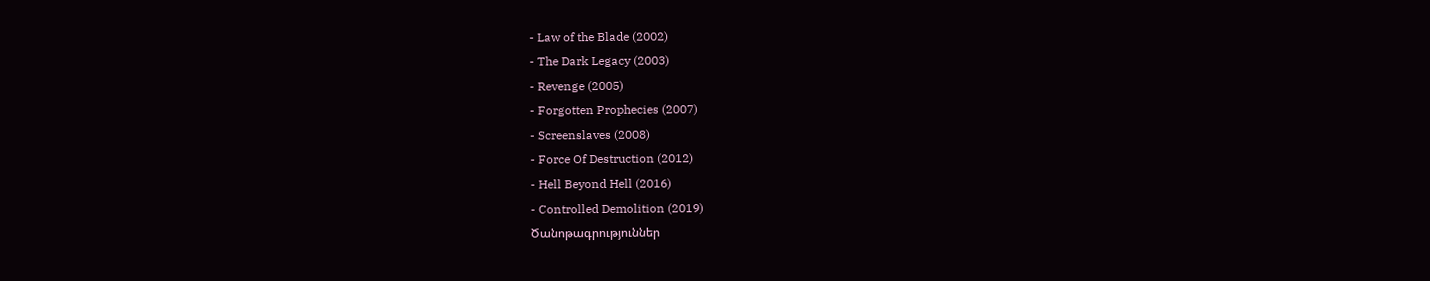- Law of the Blade (2002)
- The Dark Legacy (2003)
- Revenge (2005)
- Forgotten Prophecies (2007)
- Screenslaves (2008)
- Force Of Destruction (2012)
- Hell Beyond Hell (2016)
- Controlled Demolition (2019)
Ծանոթագրություններ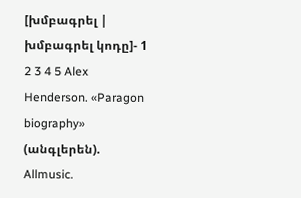[խմբագրել | խմբագրել կոդը]- 1 2 3 4 5 Alex Henderson. «Paragon biography» (անգլերեն). Allmusic.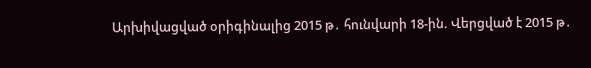Արխիվացված օրիգինալից 2015 թ․ հունվարի 18-ին. Վերցված է 2015 թ․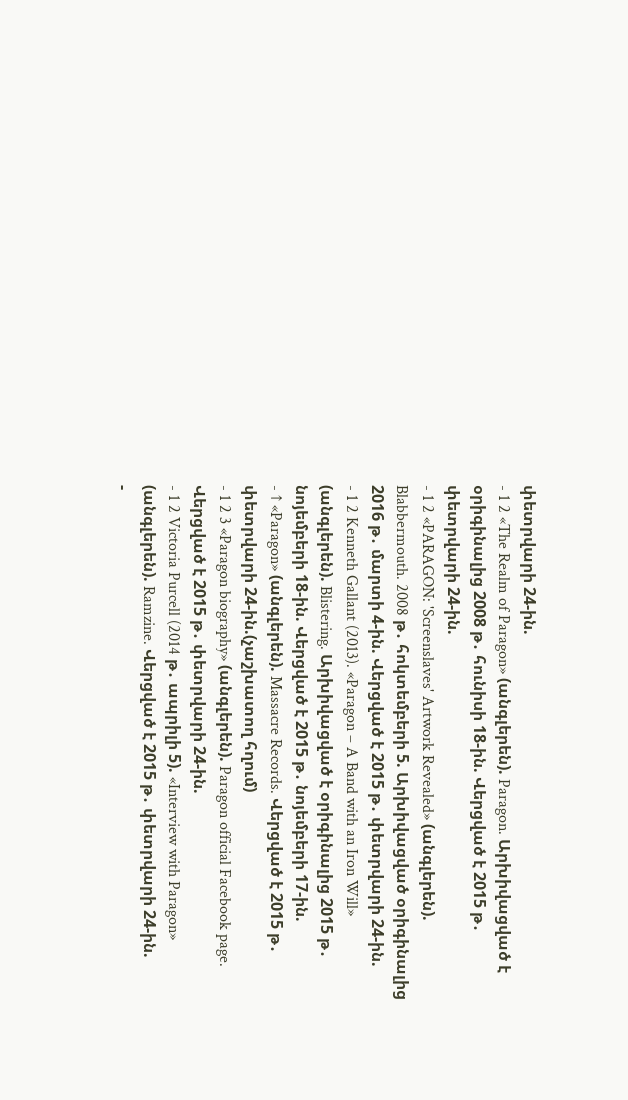փետրվարի 24-ին.
- 1 2 «The Realm of Paragon» (անգլերեն). Paragon. Արխիվացված է օրիգինալից 2008 թ․ հունիսի 18-ին. Վերցված է 2015 թ․ փետրվարի 24-ին.
- 1 2 «PARAGON: 'Screenslaves' Artwork Revealed» (անգլերեն). Blabbermouth. 2008 թ․ հոկտեմբերի 5. Արխիվացված օրիգինալից 2016 թ․ մարտի 4-ին. Վերցված է 2015 թ․ փետրվարի 24-ին.
- 1 2 Kenneth Gallant (2013). «Paragon – A Band with an Iron Will» (անգլերեն). Blistering. Արխիվացված է օրիգինալից 2015 թ․ նոյեմբերի 18-ին. Վերցված է 2015 թ․ նոյեմբերի 17-ին.
- ↑ «Paragon» (անգլերեն). Massacre Records. Վերցված է 2015 թ․ փետրվարի 24-ին.(չաշխատող հղում)
- 1 2 3 «Paragon biography» (անգլերեն). Paragon official Facebook page. Վերցված է 2015 թ․ փետրվարի 24-ին.
- 1 2 Victoria Purcell (2014 թ․ ապրիլի 5). «Interview with Paragon» (անգլերեն). Ramzine. Վերցված է 2015 թ․ փետրվարի 24-ին.
-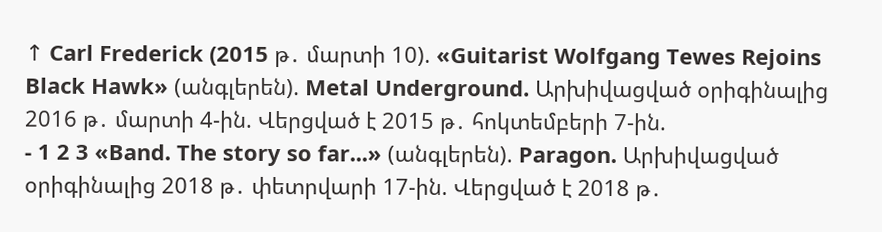↑ Carl Frederick (2015 թ․ մարտի 10). «Guitarist Wolfgang Tewes Rejoins Black Hawk» (անգլերեն). Metal Underground. Արխիվացված օրիգինալից 2016 թ․ մարտի 4-ին. Վերցված է 2015 թ․ հոկտեմբերի 7-ին.
- 1 2 3 «Band. The story so far...» (անգլերեն). Paragon. Արխիվացված օրիգինալից 2018 թ․ փետրվարի 17-ին. Վերցված է 2018 թ․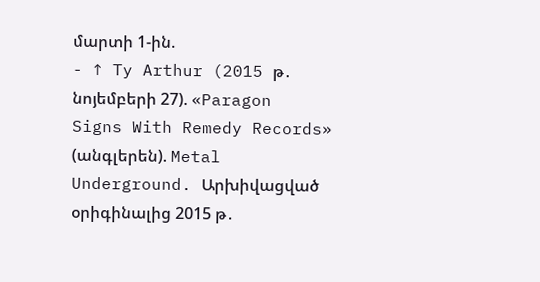մարտի 1-ին.
- ↑ Ty Arthur (2015 թ․ նոյեմբերի 27). «Paragon Signs With Remedy Records» (անգլերեն). Metal Underground. Արխիվացված օրիգինալից 2015 թ․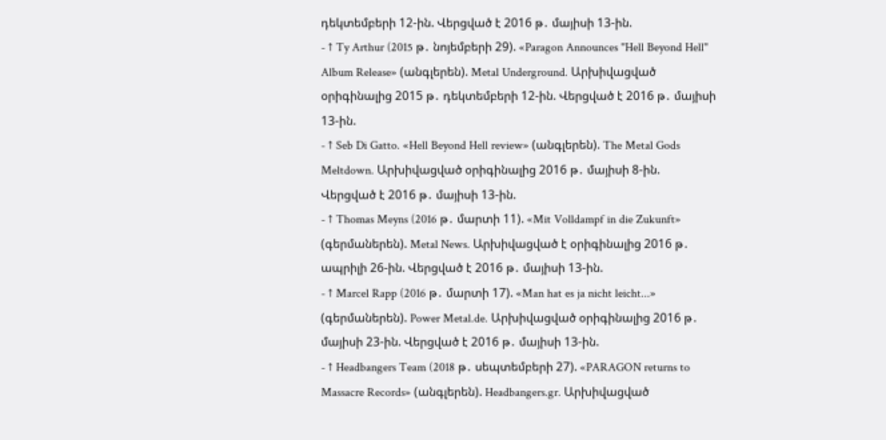դեկտեմբերի 12-ին. Վերցված է 2016 թ․ մայիսի 13-ին.
- ↑ Ty Arthur (2015 թ․ նոյեմբերի 29). «Paragon Announces "Hell Beyond Hell" Album Release» (անգլերեն). Metal Underground. Արխիվացված օրիգինալից 2015 թ․ դեկտեմբերի 12-ին. Վերցված է 2016 թ․ մայիսի 13-ին.
- ↑ Seb Di Gatto. «Hell Beyond Hell review» (անգլերեն). The Metal Gods Meltdown. Արխիվացված օրիգինալից 2016 թ․ մայիսի 8-ին. Վերցված է 2016 թ․ մայիսի 13-ին.
- ↑ Thomas Meyns (2016 թ․ մարտի 11). «Mit Volldampf in die Zukunft» (գերմաներեն). Metal News. Արխիվացված է օրիգինալից 2016 թ․ ապրիլի 26-ին. Վերցված է 2016 թ․ մայիսի 13-ին.
- ↑ Marcel Rapp (2016 թ․ մարտի 17). «Man hat es ja nicht leicht...» (գերմաներեն). Power Metal.de. Արխիվացված օրիգինալից 2016 թ․ մայիսի 23-ին. Վերցված է 2016 թ․ մայիսի 13-ին.
- ↑ Headbangers Team (2018 թ․ սեպտեմբերի 27). «PARAGON returns to Massacre Records» (անգլերեն). Headbangers.gr. Արխիվացված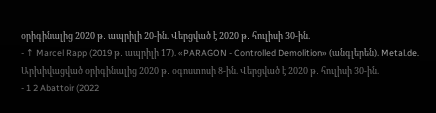օրիգինալից 2020 թ․ ապրիլի 20-ին. Վերցված է 2020 թ․ հուլիսի 30-ին.
- ↑ Marcel Rapp (2019 թ․ ապրիլի 17). «PARAGON - Controlled Demolition» (անգլերեն). Metal.de. Արխիվացված օրիգինալից 2020 թ․ օգոստոսի 8-ին. Վերցված է 2020 թ․ հուլիսի 30-ին.
- 1 2 Abattoir (2022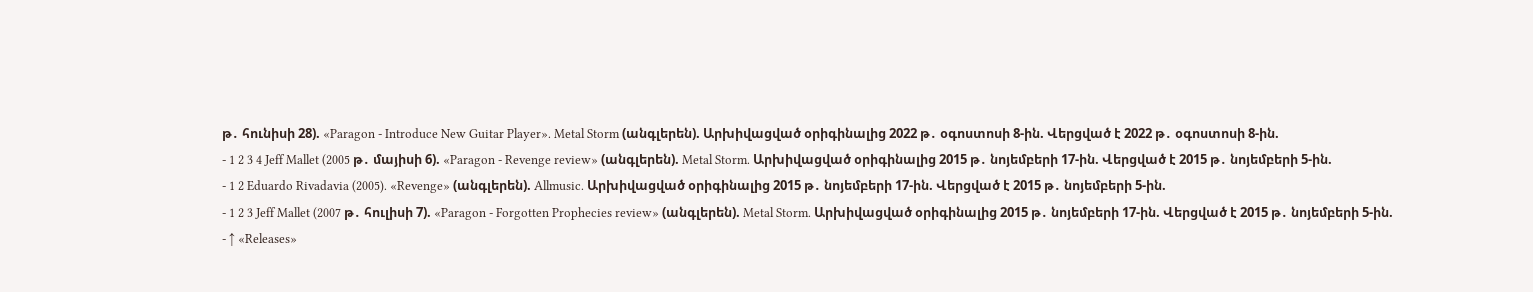թ․ հունիսի 28). «Paragon - Introduce New Guitar Player». Metal Storm (անգլերեն). Արխիվացված օրիգինալից 2022 թ․ օգոստոսի 8-ին. Վերցված է 2022 թ․ օգոստոսի 8-ին.
- 1 2 3 4 Jeff Mallet (2005 թ․ մայիսի 6). «Paragon - Revenge review» (անգլերեն). Metal Storm. Արխիվացված օրիգինալից 2015 թ․ նոյեմբերի 17-ին. Վերցված է 2015 թ․ նոյեմբերի 5-ին.
- 1 2 Eduardo Rivadavia (2005). «Revenge» (անգլերեն). Allmusic. Արխիվացված օրիգինալից 2015 թ․ նոյեմբերի 17-ին. Վերցված է 2015 թ․ նոյեմբերի 5-ին.
- 1 2 3 Jeff Mallet (2007 թ․ հուլիսի 7). «Paragon - Forgotten Prophecies review» (անգլերեն). Metal Storm. Արխիվացված օրիգինալից 2015 թ․ նոյեմբերի 17-ին. Վերցված է 2015 թ․ նոյեմբերի 5-ին.
- ↑ «Releases»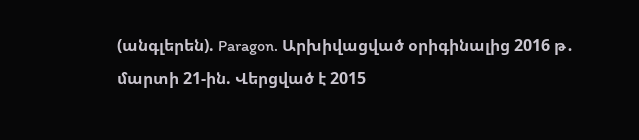(անգլերեն). Paragon. Արխիվացված օրիգինալից 2016 թ․ մարտի 21-ին. Վերցված է 2015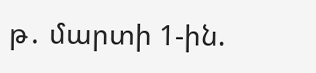թ․ մարտի 1-ին.